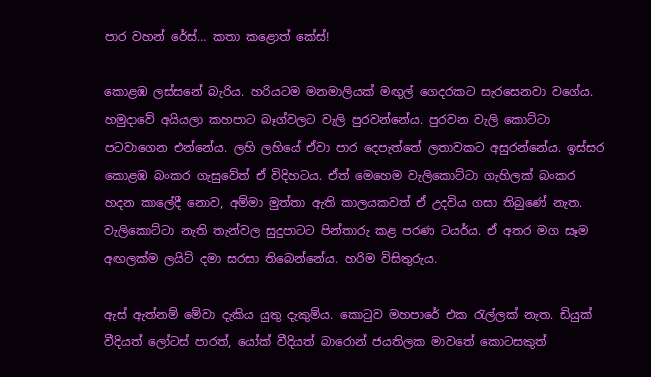පාර වහන් රේස්‌… කතා කළොත් කේස්‌!

කොළඹ ලස්‌සනේ බැරිය. හරියටම මනමාලියක්‌ මඟුල් ගෙදරකට සැරසෙනවා වගේය. හමුදාවේ අයියලා කහපාට බෑග්වලට වැලි පුරවන්නේය. පුරවන වැලි කොට්‌ටා පටවාගෙන එන්නේය. ලහි ලහියේ ඒවා පාර දෙපැත්තේ ලතාවකට අසුරන්නේය. ඉස්‌සර කොළඹ බංකර ගැසුවේත් ඒ විදිහටය. ඒත් මෙහෙම වැලිකොට්‌ටා ගැහිලක්‌ බංකර හදන කාලේදී නොව, අම්මා මුත්තා ඇති කාලයකවත් ඒ උදවිය ගසා තිබුණේ නැත. වැලිකොට්‌ටා නැති තැන්වල සුදුපාටට පින්තාරු කළ පරණ ටයර්ය. ඒ අතර මග සෑම අඟලක්‌ම ලයිට්‌ දමා සරසා තිබෙන්නේය. හරිම විසිතුරුය.

ඇස්‌ ඇත්නම් මේවා දැකිය යුතු දැකුම්ය. කොටුව මහපාරේ එක රැල්ලක්‌ නැත. ඩියුක්‌ වීදියත් ලෝටස්‌ පාරත්, යෝක්‌ වීදියත් බාරොන් ජයතිලක මාවතේ කොටසකුත්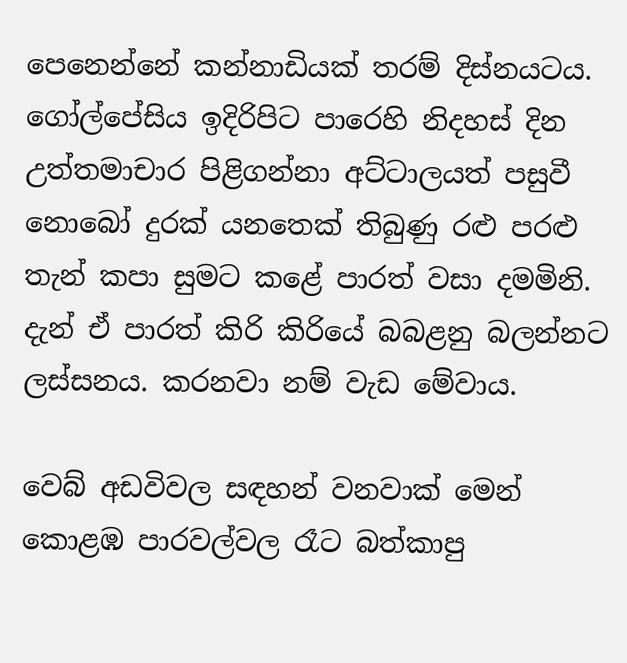පෙනෙන්නේ කන්නාඩියක්‌ තරම් දිස්‌නයටය. ගෝල්පේසිය ඉදිරිපිට පාරෙහි නිදහස්‌ දින උත්තමාචාර පිළිගන්නා අට්‌ටාලයත් පසුවී නොබෝ දුරක්‌ යනතෙක්‌ තිබුණු රළු පරළු තැන් කපා සුමට කළේ පාරත් වසා දමමිනි. දැන් ඒ පාරත් කිරි කිරියේ බබළනු බලන්නට ලස්‌සනය. කරනවා නම් වැඩ මේවාය.

වෙබ් අඩවිවල සඳහන් වනවාක්‌ මෙන් කොළඹ පාරවල්වල රෑට බත්කාපු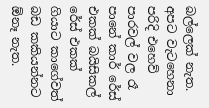බල්ලෙක්‌ නැත. අපට වැටහෙනා පරිදි එහෙව් පාරවල් වල රෑ පානේ කාර් රේස්‌ එකක්‌ බයිසිකල් රේස්‌ එකක්‌ ගියාට කාගේවත් බඩ කකියන්නට ඕනෑ නැත.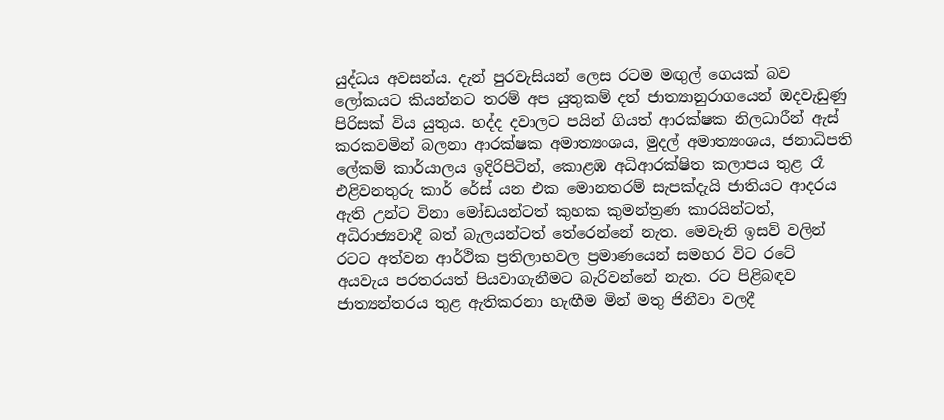යුද්ධය අවසන්ය. දැන් පුරවැසියන් ලෙස රටම මඟුල් ගෙයක්‌ බව ලෝකයට කියන්නට තරම් අප යුතුකම් දත් ජාත්‍යානුරාගයෙන් ඔදවැඩුණු පිරිසක්‌ විය යුතුය. හද්ද දවාලට පයින් ගියත් ආරක්‌ෂක නිලධාරීන් ඇස්‌ කරකවමින් බලනා ආරක්‌ෂක අමාත්‍යංශය, මුදල් අමාත්‍යංශය, ජනාධිපති ලේකම් කාර්යාලය ඉදිරිපිටින්, කොළඹ අධිආරක්‌ෂිත කලාපය තුළ රෑ එළිවනතුරු කාර් රේස්‌ යන එක මොනතරම් සැපක්‌දැයි ජාතියට ආදරය ඇති උන්ට විනා මෝඩයන්ටත් කුහක කුමන්ත්‍රණ කාරයින්ටත්, අධිරාජ්‍යවාදී බත් බැලයන්ටත් තේරෙන්නේ නැත. මෙවැනි ඉසව් වලින් රටට අත්වන ආර්ථික ප්‍රතිලාභවල ප්‍රමාණයෙන් සමහර විට රටේ අයවැය පරතරයත් පියවාගැනීමට බැරිවන්නේ නැත. රට පිළිබඳව ජාත්‍යන්තරය තුළ ඇතිකරනා හැඟීම මින් මතු ජිනීවා වලදී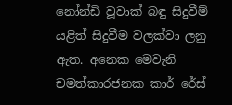නෝන්ඩි වූවාක්‌ බඳු සිදුවීම් යළිත් සිදුවීම වලක්‌වා ලනු ඇත. අනෙක මෙවැනි චමත්කාරජනක කාර් රේස්‌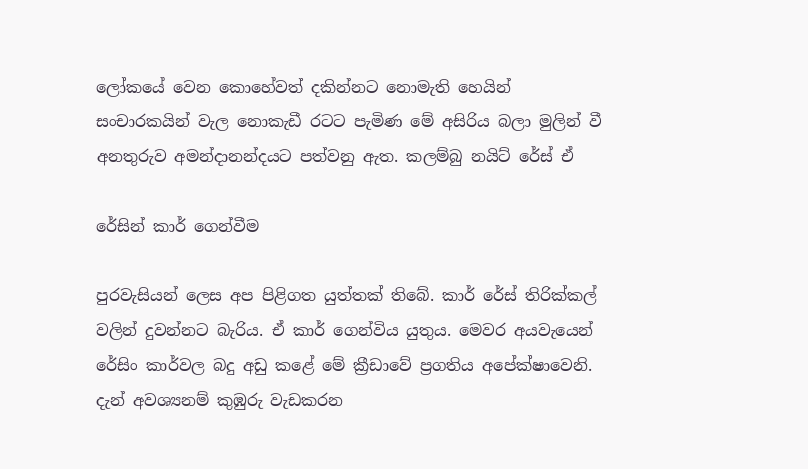ලෝකයේ වෙන කොහේවත් දකින්නට නොමැති හෙයින් සංචාරකයින් වැල නොකැඩී රටට පැමිණ මේ අසිරිය බලා මුලින් වී අනතුරුව අමන්දානන්දයට පත්වනු ඇත. කලම්බු නයිට්‌ රේස්‌ ඒ

රේසින් කාර් ගෙන්වීම

පුරවැසියන් ලෙස අප පිළිගත යුත්තක්‌ තිබේ. කාර් රේස්‌ තිරික්‌කල් වලින් දුවන්නට බැරිය. ඒ කාර් ගෙන්විය යුතුය. මෙවර අයවැයෙන් රේසිං කාර්වල බදු අඩු කළේ මේ ක්‍රීඩාවේ ප්‍රගතිය අපේක්‌ෂාවෙනි. දැන් අවශ්‍යනම් කුඹුරු වැඩකරන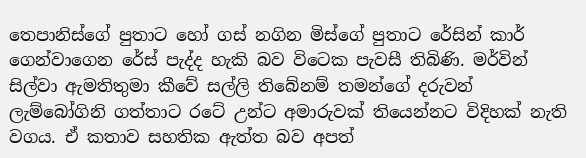තෙපානිස්‌ගේ පුතාට හෝ ගස්‌ නගින මිස්‌ගේ පුතාට රේසින් කාර් ගෙන්වාගෙන රේස්‌ පැද්ද හැකි බව විටෙක පැවසී තිබිණි. මර්වින් සිල්වා ඇමතිතුමා කීවේ සල්ලි තිබේනම් තමන්ගේ දරුවන් ලැම්බෝගිනි ගත්තාට රටේ උන්ට අමාරුවක්‌ තියෙන්නට විදිහක්‌ නැති වගය. ඒ කතාව සහතික ඇත්ත බව අපත්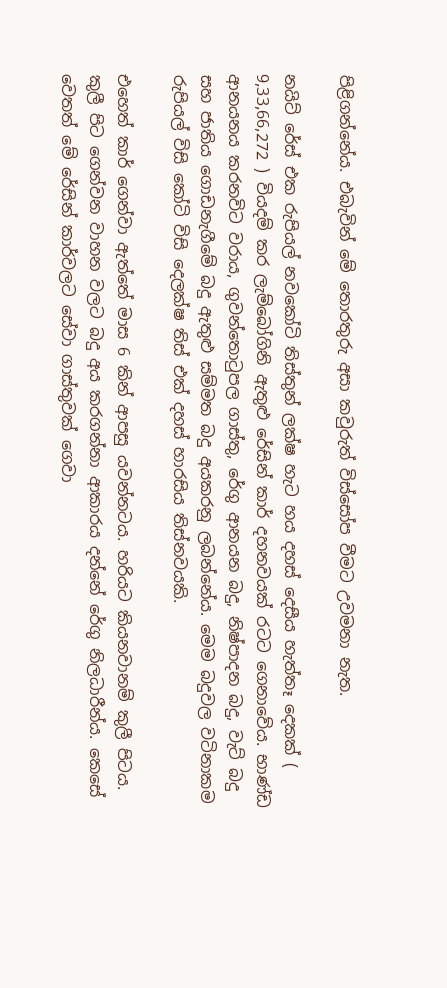පිළිගන්නේය. එබැවින් මේ තොරතුරු අසා කවුරුත් විස්‌සෝප වීමට උවමනා නැත.

නයිට්‌ රේස්‌ එක රුපියල් නවකෝටි තිස්‌තුන් ලක්‌ෂ හැට හය දහස්‌ දෙසීය හැත්තෑ දෙකක්‌ ( 9,33,66,272 ) වියදම් කර ලැම්බෝගිනි ඇතුළු රේසින් කාර් දහනවයක්‌ රටට ගෙනාවේය. භාණ්‌ඩ ආනයනය කරනවිට වරාය, ගුවන්තොටුපල ගාස්‌තු, රේගු ආනයන බදු, නිෂ්පාදන බදු, වැට්‌ බදු සහ ජාතිය ගොඩනැගීමේ බදු ඇතුළු සම්මත බදු අයකරනු ලබන්නේය. මෙම බදුවල වටිනාකම රුපියල් විසි කෝටි විසි දෙලක්‌ෂ තිස්‌ එක්‌ දහස්‌ හාරසිය තිස්‌නවයකි.

එහෙත් කාර් ගෙන්වා ඇත්තේ මාස 6 කින් ආපසු යවන්නටය. හරියට කියනවානම් කුලී පිටය. කුලී පිට ගෙන්වන වාහන වලට බදු අය කරගන්නා ආකාරය දන්නේ රේගු නිලධාරීන්ය. කෙසේ වෙතත් මේ රේසින් කාර්වලට සේවා ගාස්‌තුවක්‌ ගෙවා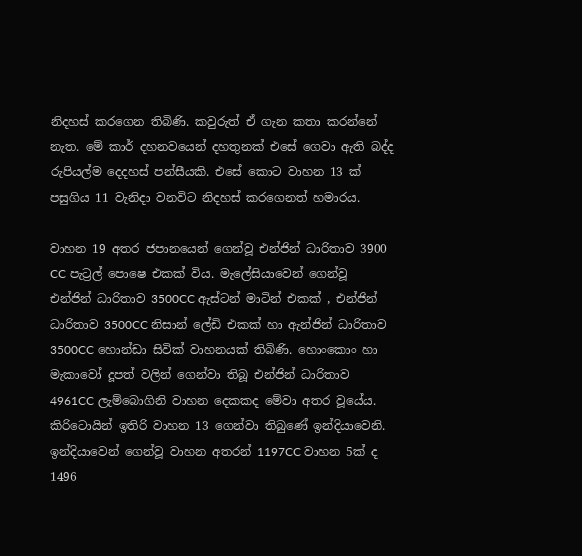නිදහස්‌ කරගෙන තිබිණි. කවුරුත් ඒ ගැන කතා කරන්නේ නැත. මේ කාර් දහනවයෙන් දහතුනක්‌ එසේ ගෙවා ඇති බද්ද රුපියල්ම දෙදහස්‌ පන්සීයකි. එසේ කොට වාහන 13 ක්‌ පසුගිය 11 වැනිදා වනවිට නිදහස්‌ කරගෙනත් හමාරය.

වාහන 19 අතර ජපානයෙන් ගෙන්වූ එන්ජින් ධාරිතාව 3900 CC පැට්‍රල් පොෂෙ එකක්‌ විය. මැලේසියාවෙන් ගෙන්වූ එන්ජින් ධාරිතාව 3500CC ඇස්‌ටන් මාටින් එකක්‌ , එන්ජින් ධාරිතාව 3500CC නිසාන් ලේඩි එකක්‌ හා ඇන්ජින් ධාරිතාව 3500CC හොන්ඩා සිවික්‌ වාහනයක්‌ තිබිණි. හොංකොං හා මැකාවෝ දූපත් වලින් ගෙන්වා තිබූ එන්ජින් ධාරිතාව 4961CC ලැම්බොගිනි වාහන දෙකකද මේවා අතර වූයේය. කිරිටොයින් ඉතිරි වාහන 13 ගෙන්වා තිබුණේ ඉන්දියාවෙනි. ඉන්දියාවෙන් ගෙන්වූ වාහන අතරන් 1197CC වාහන 5ක්‌ ද 1496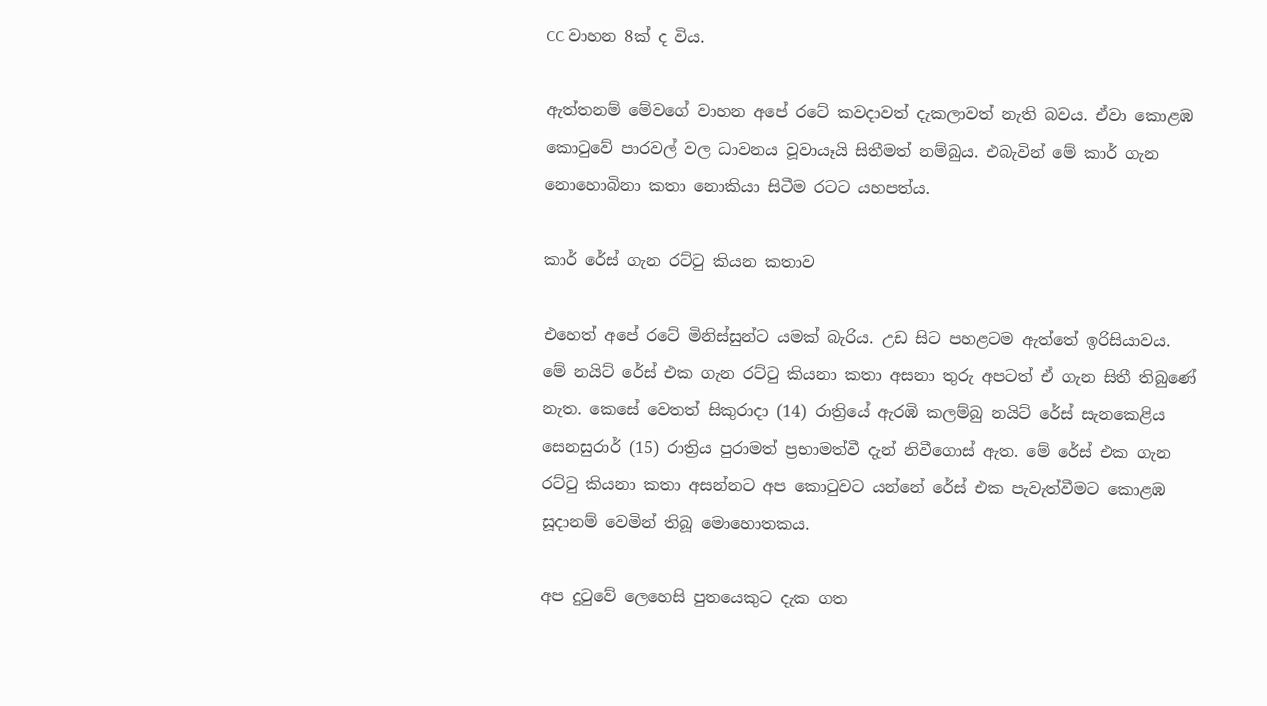CC වාහන 8ක්‌ ද විය.

ඇත්තනම් මේවගේ වාහන අපේ රටේ කවදාවත් දැකලාවත් නැති බවය. ඒවා කොළඹ කොටුවේ පාරවල් වල ධාවනය වූවායෑයි සිතීමත් නම්බුය. එබැවින් මේ කාර් ගැන නොහොබිනා කතා නොකියා සිටීම රටට යහපත්ය.

කාර් රේස්‌ ගැන රට්‌ටු කියන කතාව

එහෙත් අපේ රටේ මිනිස්‌සුන්ට යමක්‌ බැරිය. උඩ සිට පහළටම ඇත්තේ ඉරිසියාවය. මේ නයිට්‌ රේස්‌ එක ගැන රට්‌ටු කියනා කතා අසනා තුරු අපටත් ඒ ගැන සිතී තිබුණේ නැත. කෙසේ වෙතත් සිකුරාදා (14) රාත්‍රියේ ඇරඹි කලම්බු නයිට්‌ රේස්‌ සැනකෙළිය සෙනසුරාර් (15) රාත්‍රිය පුරාමත් ප්‍රභාමත්වී දැන් නිවීගොස්‌ ඇත. මේ රේස්‌ එක ගැන රට්‌ටු කියනා කතා අසන්නට අප කොටුවට යන්නේ රේස්‌ එක පැවැත්වීමට කොළඹ සූදානම් වෙමින් තිබූ මොහොතකය.

අප දුටුවේ ලෙහෙසි පුතයෙකුට දැක ගත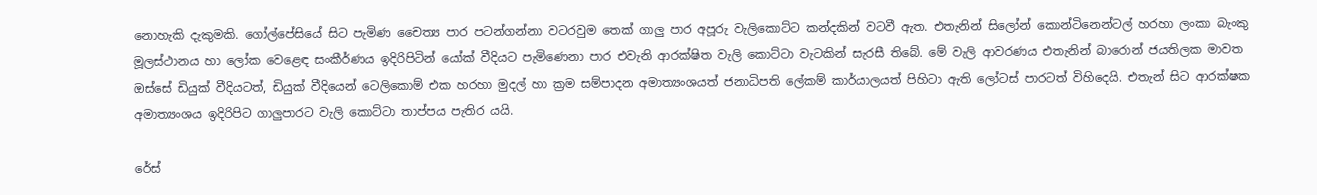නොහැකි දැකුමකි. ගෝල්පේසියේ සිට පැමිණ චෛත්‍ය පාර පටන්ගන්නා වටරවුම තෙක්‌ ගාලු පාර අපූරු වැලිකොට්‌ට කන්දකින් වටවී ඇත. එතැනින් සිලෝන් කොන්ටිනෙන්ටල් හරහා ලංකා බැංකු මූලස්‌ථානය හා ලෝක වෙළෙඳ සංකීර්ණය ඉදිරිපිටින් යෝක්‌ වීදියට පැමිණෙනා පාර එවැනි ආරක්‌ෂිත වැලි කොට්‌ටා වැටකින් සැරසී තිබේ. මේ වැලි ආවරණය එතැනින් බාරොන් ජයතිලක මාවත ඔස්‌සේ ඩියුක්‌ වීදියටත්, ඩියුක්‌ වීදියෙන් ටෙලිකොම් එක හරහා මුදල් හා ක්‍රම සම්පාදන අමාත්‍යංශයත් ජනාධිපති ලේකම් කාර්යාලයත් පිහිටා ඇති ලෝටස්‌ පාරටත් විහිදෙයි. එතැන් සිට ආරක්‌ෂක අමාත්‍යංශය ඉදිරිපිට ගාලුපාරට වැලි කොට්‌ටා තාප්පය පැතිර යයි.

රේස්‌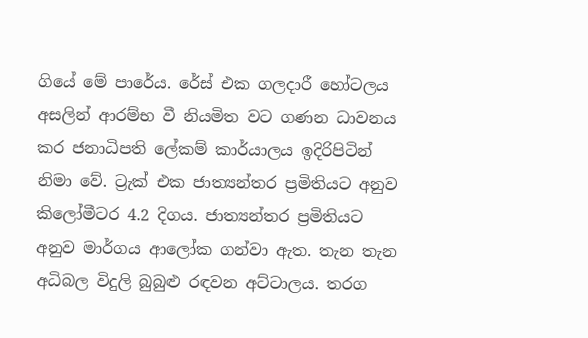ගියේ මේ පාරේය. රේස්‌ එක ගලදාරී හෝටලය අසලින් ආරම්භ වී නියමිත වට ගණන ධාවනය කර ජනාධිපති ලේකම් කාර්යාලය ඉදිරිපිටින් නිමා වේ. ට්‍රැක්‌ එක ජාත්‍යන්තර ප්‍රමිතියට අනුව කිලෝමීටර 4.2 දිගය. ජාත්‍යන්තර ප්‍රමිතියට අනුව මාර්ගය ආලෝක ගන්වා ඇත. තැන තැන අධිබල විදුලි බුබුළු රඳවන අට්‌ටාලය. තරග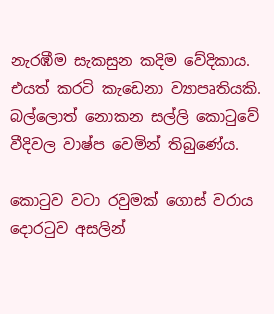නැරඹීම සැකසුන කදිම වේදිකාය. එයත් කරටි කැඩෙනා ව්‍යාපෘතියකි. බල්ලොත් නොකන සල්ලි කොටුවේ වීදිවල වාෂ්ප වෙමින් තිබුණේය.

කොටුව වටා රවුමක්‌ ගොස්‌ වරාය දොරටුව අසලින්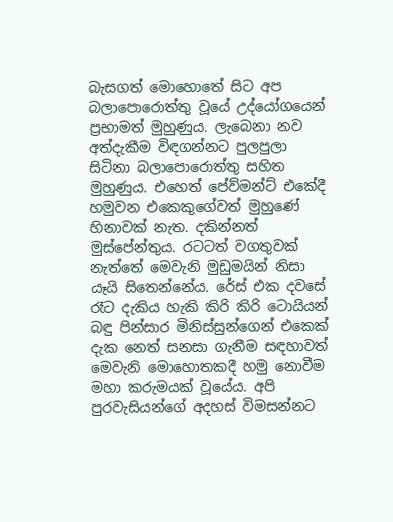බැසගත් මොහොතේ සිට අප බලාපොරොත්තු වූයේ උද්යෝගයෙන් ප්‍රභාමත් මුහුණුය. ලැබෙනා නව අත්දැකීම විඳගන්නට පුලපුලා සිටිනා බලාපොරොත්තු සහිත මුහුණුය. එහෙත් පේව්මන්ට්‌ එකේදී හමුවන එකෙකුගේවත් මුහුණේ හිනාවක්‌ නැත. දකින්නත් මුස්‌පේන්තුය. රටටත් වගතුවක්‌ නැත්තේ මෙවැනි මුඩුමයින් නිසා යෑයි සිතෙන්නේය. රේස්‌ එක දවසේ රෑට දැකිය හැකි කිරි කිරි ටොයියන් බඳු පින්සාර මිනිස්‌සුන්ගෙන් එකෙක්‌ දැක නෙත් සනසා ගැනීම සඳහාවත් මෙවැනි මොහොතකදී හමු නොවීම මහා කරුමයක්‌ වූයේය. අපි පුරවැසියන්ගේ අදහස්‌ විමසන්නට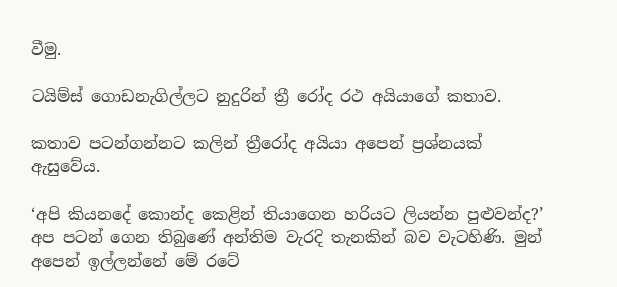වීමු.

ටයිම්ස්‌ ගොඩනැගිල්ලට නුදුරින් ත්‍රී රෝද රථ අයියාගේ කතාව.

කතාව පටන්ගන්නට කලින් ත්‍රීරෝද අයියා අපෙන් ප්‍රශ්නයක්‌ ඇසුවේය.

‘අපි කියනදේ කොන්ද කෙළින් තියාගෙන හරියට ලියන්න පුළුවන්ද?’ අප පටන් ගෙන තිබුණේ අන්තිම වැරදි තැනකින් බව වැටහිණි. මුන් අපෙන් ඉල්ලන්නේ මේ රටේ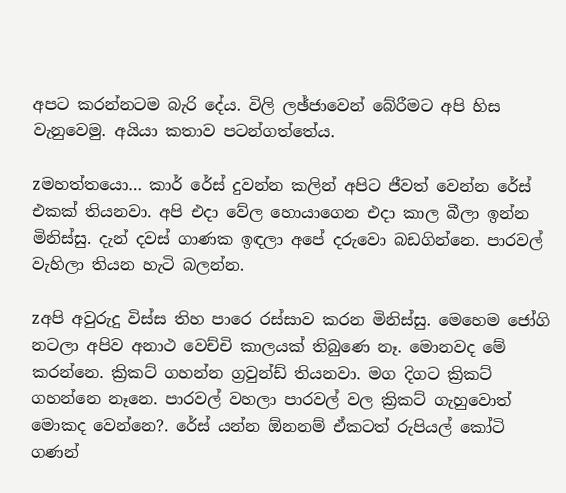අපට කරන්නටම බැරි දේය. විලි ලඡ්ජාවෙන් බේරීමට අපි හිස වැනුවෙමු. අයියා කතාව පටන්ගත්තේය.

zමහත්තයො… කාර් රේස්‌ දුවන්න කලින් අපිට ජීවත් වෙන්න රේස්‌ එකක්‌ තියනවා. අපි එදා වේල හොයාගෙන එදා කාල බීලා ඉන්න මිනිස්‌සු. දැන් දවස්‌ ගාණක ඉඳලා අපේ දරුවො බඩගින්නෙ. පාරවල් වැහිලා තියන හැටි බලන්න.

zඅපි අවුරුදු විස්‌ස තිහ පාරෙ රස්‌සාව කරන මිනිස්‌සු. මෙහෙම ජෝගි නටලා අපිව අනාථ වෙච්චි කාලයක්‌ තිබුණෙ නෑ. මොනවද මේ කරන්නෙ. ක්‍රිකට්‌ ගහන්න ග්‍රවුන්ඩ් තියනවා. මග දිගට ක්‍රිකට්‌ ගහන්නෙ නෑනෙ. පාරවල් වහලා පාරවල් වල ක්‍රිකට්‌ ගැහුවොත් මොකද වෙන්නෙ?. රේස්‌ යන්න ඕනනම් ඒකටත් රුපියල් කෝටි ගණන්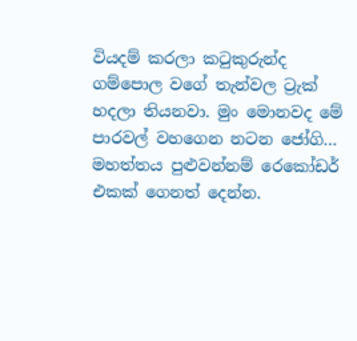වියදම් කරලා කටුකුරුන්ද ගම්පොල වගේ තැන්වල ට්‍රැක්‌ හදලා තියනවා. මුං මොනවද මේ පාරවල් වහගෙන නටන ජෝගි… මහත්තය පුළුවන්නම් රෙකෝඩර් එකක්‌ ගෙනත් දෙන්න.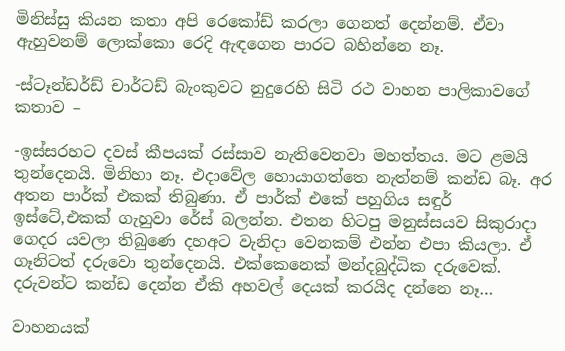මිනිස්‌සු කියන කතා අපි රෙකෝඩ් කරලා ගෙනත් දෙන්නම්. ඒවා ඇහුවනම් ලොක්‌කො රෙදි ඇඳගෙන පාරට බහින්නෙ නෑ.

-ස්‌ටෑන්ඩර්ඩ් චාර්ටඩ් බැංකුවට නුදුරෙහි සිටි රථ වාහන පාලිකාවගේ කතාව –

-ඉස්‌සරහට දවස්‌ කීපයක්‌ රස්‌සාව නැතිවෙනවා මහත්තය. මට ළමයි තුන්දෙනයි. මිනිහා නෑ. එදාවේල හොයාගත්තෙ නැත්නම් කන්ඩ බෑ. අර අතන පාර්ක්‌ එකක්‌ තිබුණා. ඒ පාර්ක්‌ එකේ පහුගිය සඳුර් ඉස්‌ටේ,එකක්‌ ගැහුවා රේස්‌ බලන්න. එතන හිටපු මනුස්‌සයව සිකුරාදා ගෙදර යවලා තිබුණෙ දහඅට වැනිදා වෙනකම් එන්න එපා කියලා. ඒ ගෑනිටත් දරුවො තුන්දෙනයි. එක්‌කෙනෙක්‌ මන්දබුද්ධික දරුවෙක්‌. දරුවන්ට කන්ඩ දෙන්න ඒකි අහවල් දෙයක්‌ කරයිද දන්නෙ නෑ…

වාහනයක්‌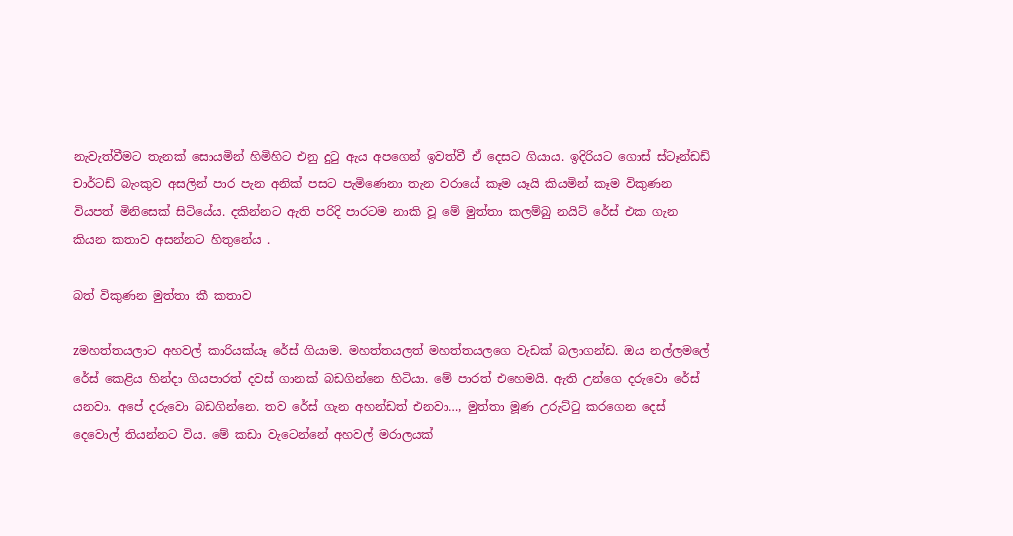නැවැත්වීමට තැනක්‌ සොයමින් හිමිහිට එනු දුටු ඇය අපගෙන් ඉවත්වී ඒ දෙසට ගියාය. ඉදිරියට ගොස්‌ ස්‌ටෑන්ඩඩ් චාර්ටඩ් බැංකුව අසලින් පාර පැන අනික්‌ පසට පැමිණෙනා තැන වරායේ කෑම යෑයි කියමින් කෑම විකුණන වියපත් මිනිසෙක්‌ සිටියේය. දකින්නට ඇති පරිදි පාරටම නාකි වූ මේ මුත්තා කලම්බු නයිට්‌ රේස්‌ එක ගැන කියන කතාව අසන්නට හිතුනේය .

බත් විකුණන මුත්තා කී කතාව

zමහත්තයලාට අහවල් කාරියක්‌යෑ රේස්‌ ගියාම. මහත්තයලත් මහත්තයලගෙ වැඩක්‌ බලාගන්ඩ. ඔය නල්ලමලේ රේස්‌ කෙළිය හින්දා ගියපාරත් දවස්‌ ගානක්‌ බඩගින්නෙ හිටියා. මේ පාරත් එහෙමයි. ඇති උන්ගෙ දරුවො රේස්‌ යනවා. අපේ දරුවො බඩගින්නෙ. තව රේස්‌ ගැන අහන්ඩත් එනවා…, මුත්තා මූණ උරුට්‌ටු කරගෙන දෙස්‌ දෙවොල් තියන්නට විය. මේ කඩා වැටෙන්නේ අහවල් මරාලයක්‌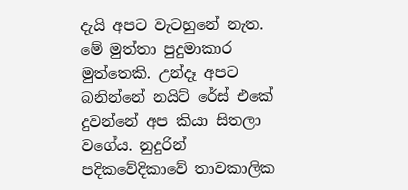දැයි අපට වැටහුනේ නැත. මේ මුත්තා පුදුමාකාර මුත්තෙකි. උන්දෑ අපට බනින්නේ නයිට්‌ රේස්‌ එකේ දුවන්නේ අප කියා සිතලා වගේය. නුදුරින් පදිකවේදිකාවේ තාවකාලික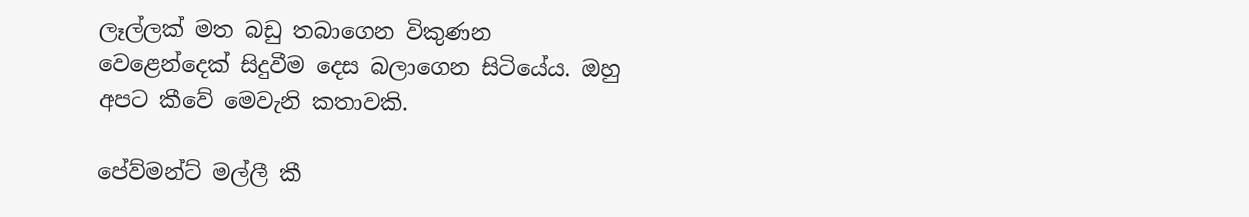ලෑල්ලක්‌ මත බඩු තබාගෙන විකුණන වෙළෙන්දෙක්‌ සිදුවීම දෙස බලාගෙන සිටියේය. ඔහු අපට කීවේ මෙවැනි කතාවකි.

පේව්මන්ට්‌ මල්ලී කී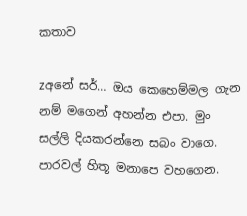කතාව

zඅනේ සර්… ඔය කෙහෙම්මල ගැන නම් මගෙන් අහන්න එපා. මුං සල්ලි දියකරන්නෙ සබං වාගෙ. පාරවල් හිතූ මනාපෙ වහගෙන.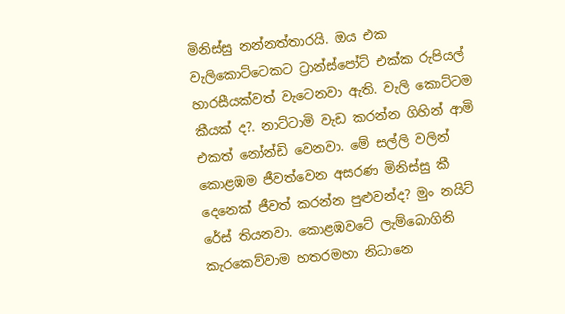මිනිස්‌සු නන්නත්තාරයි. ඔය එක වැලිකොට්‌ටෙකට ට්‍රාන්ස්‌පෝට්‌ එක්‌ක රුපියල් හාරසීයක්‌වත් වැටෙනවා ඇති. වැලි කොට්‌ටම කීයක්‌ ද?. නාට්‌ටාමි වැඩ කරන්න ගිහින් ආමි එකත් නෝන්ඩි වෙනවා. මේ සල්ලි වලින් කොළඹම ජීවත්වෙන අසරණ මිනිස්‌සු කී දෙනෙක්‌ ජීවත් කරන්න පුළුවන්ද? මුං නයිට්‌ රේස්‌ තියනවා. කොළඹවටේ ලැම්බොගිනි කැරකෙව්වාම හතරමහා නිධානෙ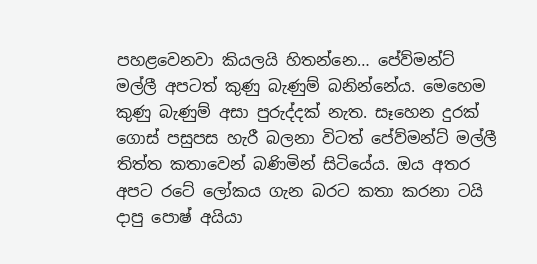පහළවෙනවා කියලයි හිතන්නෙ… පේව්මන්ට්‌ මල්ලී අපටත් කුණු බැණුම් බනින්නේය. මෙහෙම කුණු බැණුම් අසා පුරුද්දක්‌ නැත. සෑහෙන දුරක්‌ ගොස්‌ පසුපස හැරී බලනා විටත් පේව්මන්ට්‌ මල්ලී තිත්ත කතාවෙන් බණිමින් සිටියේය. ඔය අතර අපට රටේ ලෝකය ගැන බරට කතා කරනා ටයි දාපු පොෂ් අයියා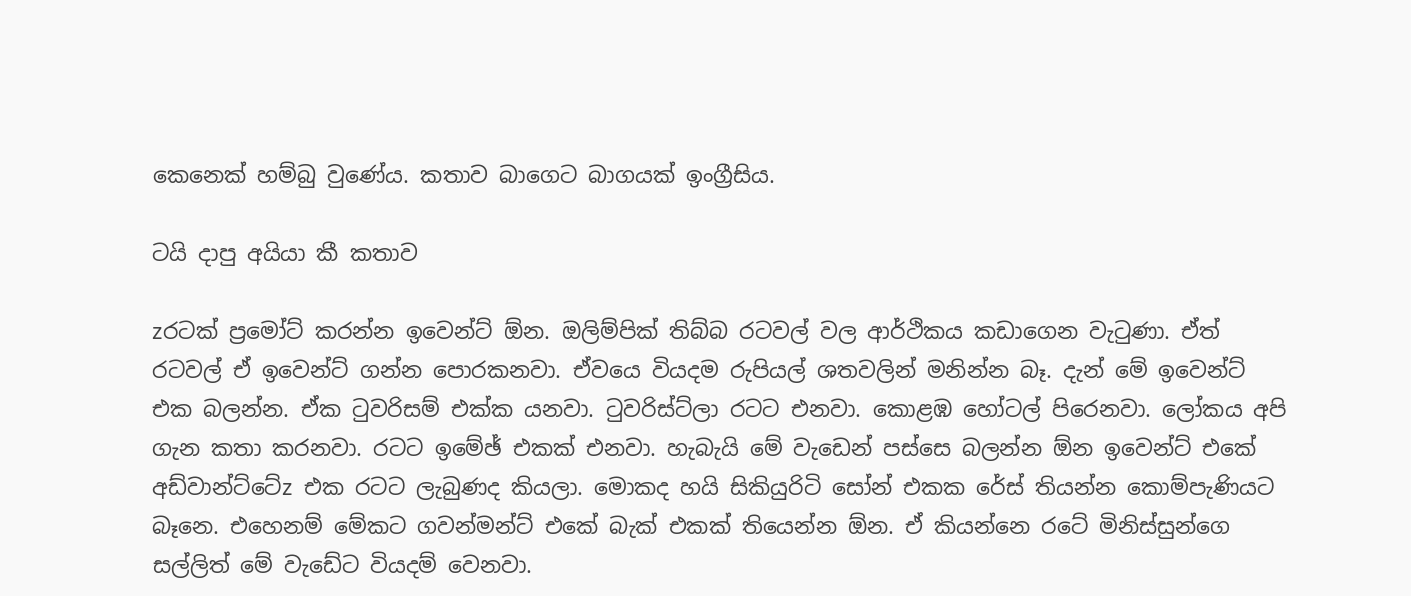කෙනෙක්‌ හම්බු වුණේය. කතාව බාගෙට බාගයක්‌ ඉංග්‍රීසිය.

ටයි දාපු අයියා කී කතාව

zරටක්‌ ප්‍රමෝට්‌ කරන්න ඉවෙන්ට්‌ ඕන. ඔලිම්පික්‌ තිබ්බ රටවල් වල ආර්ථිකය කඩාගෙන වැටුණා. ඒත් රටවල් ඒ ඉවෙන්ට්‌ ගන්න පොරකනවා. ඒවයෙ වියදම රුපියල් ශතවලින් මනින්න බෑ. දැන් මේ ඉවෙන්ට්‌ එක බලන්න. ඒක ටුවරිසම් එක්‌ක යනවා. ටුවරිස්‌ට්‌ලා රටට එනවා. කොළඹ හෝටල් පිරෙනවා. ලෝකය අපි ගැන කතා කරනවා. රටට ඉමේඡ් එකක්‌ එනවා. හැබැයි මේ වැඩෙන් පස්‌සෙ බලන්න ඕන ඉවෙන්ට්‌ එකේ අඩ්වාන්ට්‌ටේz එක රටට ලැබුණද කියලා. මොකද හයි සිකියුරිටි සෝන් එකක රේස්‌ තියන්න කොම්පැණියට බෑනෙ. එහෙනම් මේකට ගවන්මන්ට්‌ එකේ බැක්‌ එකක්‌ තියෙන්න ඕන. ඒ කියන්නෙ රටේ මිනිස්‌සුන්ගෙ සල්ලිත් මේ වැඩේට වියදම් වෙනවා.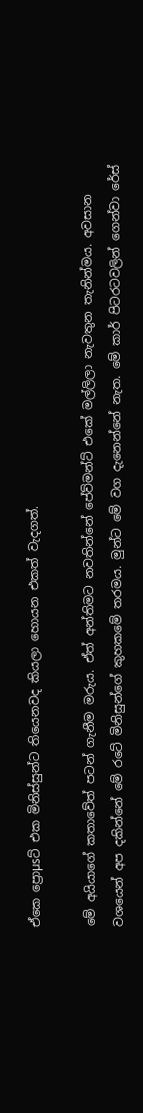ඒකෙ ප්‍රොµsට්‌ එක මිනිස්‌සුන්ට තියෙනවද කියලා හොයන එකත් වැදගත්.

මේ අයියාගේ කතාවේත් පටන් ගැනීම මරුය. ඒත් අන්තිමට නවතින්නේ පේව්මන්ට්‌ එකේ මල්ලිලා නැවතුන තැනින්මය. අවසාන වශයෙන් අප දකින්නේ මේ රටේ මිනිසුන්ගේ කුහකමේ තරමය. මුන්ට මේ වග දැනෙන්නේ නැත. මේ කාර් පිටරටවලින් ගෙන්වා රේස්‌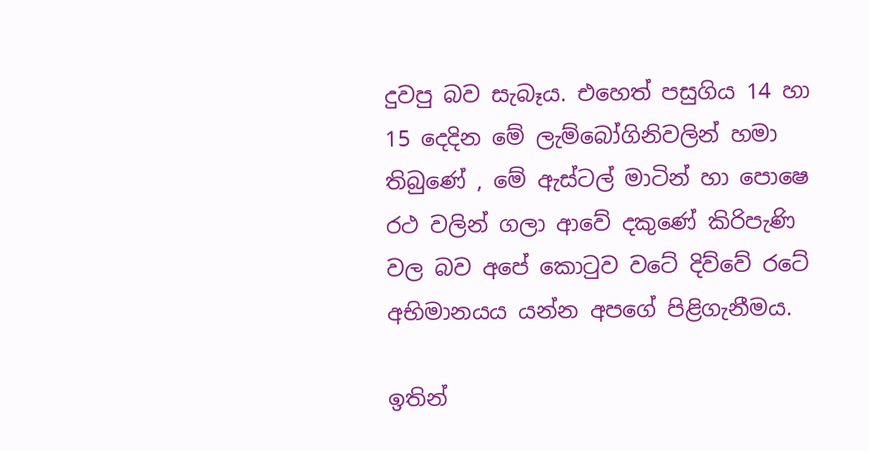දුවපු බව සැබෑය. එහෙත් පසුගිය 14 හා 15 දෙදින මේ ලැම්බෝගිනිවලින් හමා තිබුණේ , මේ ඇස්‌ටල් මාටින් හා පොෂෙ රථ වලින් ගලා ආවේ දකුණේ කිරිපැණි වල බව අපේ කොටුව වටේ දිව්වේ රටේ අභිමානයය යන්න අපගේ පිළිගැනීමය.

ඉතින්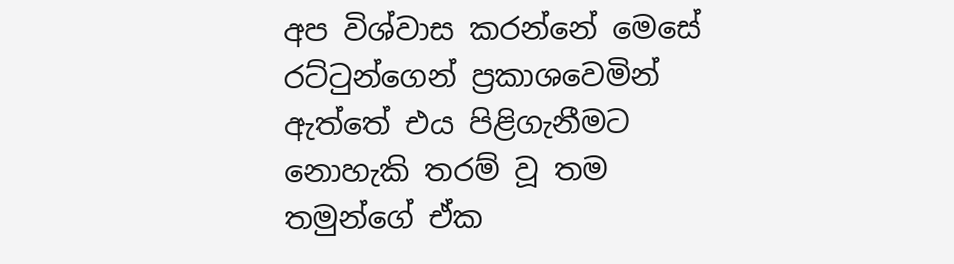අප විශ්වාස කරන්නේ මෙසේ රට්‌ටුන්ගෙන් ප්‍රකාශවෙමින් ඇත්තේ එය පිළිගැනීමට නොහැකි තරම් වූ තම තමුන්ගේ ඒක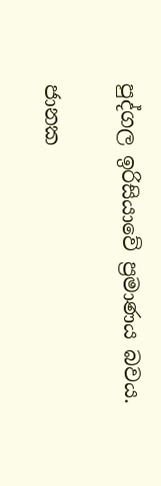පුද්ගල ඉරිසියාවේ ප්‍රමාණය බවය.

ජානක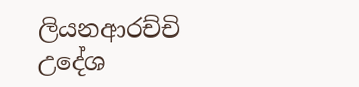ලියනආරච්චි
උදේශ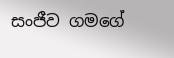සංජීව ගමගේ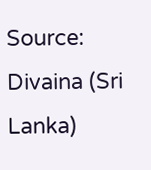Source: Divaina (Sri Lanka)